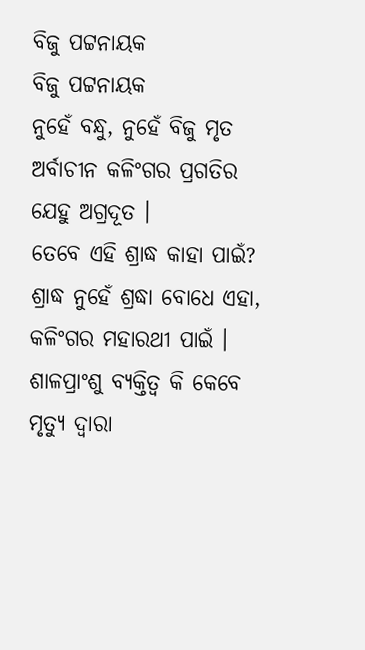ବିଜୁ ପଟ୍ଟନାୟକ
ବିଜୁ ପଟ୍ଟନାୟକ
ନୁହେଁ ବନ୍ଧୁ, ନୁହେଁ ବିଜୁ ମୃତ
ଅର୍ବାଚୀନ କଳିଂଗର ପ୍ରଗତିର
ଯେହୁ ଅଗ୍ରଦୂତ ।
ତେବେ ଏହି ଶ୍ରାଦ୍ଧ କାହା ପାଇଁ?
ଶ୍ରାଦ୍ଧ ନୁହେଁ ଶ୍ରଦ୍ଧା ବୋଧେ ଏହା,
କଳିଂଗର ମହାରଥୀ ପାଇଁ ।
ଶାଳପ୍ରାଂଶୁ ବ୍ୟକ୍ତିତ୍ବ କି କେବେ
ମୃତ୍ୟୁ ଦ୍ବାରା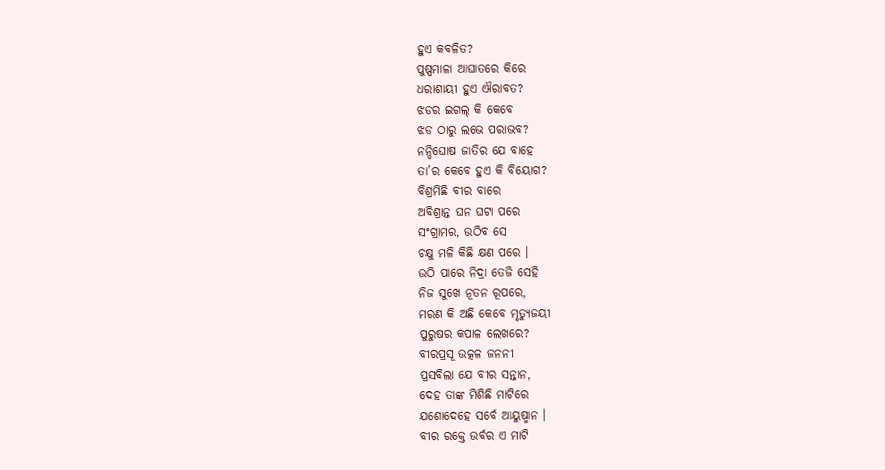ହୁଏ କବଳିତ?
ପୁଷ୍ପମାଳା ଆଘାତରେ କିରେ
ଧରାଶାୟୀ ହୁଏ ଐରାବତ?
ଝଡର ଇଗଲ୍ କି କେବେ
ଝଡ ଠାରୁ ଲଭେ ପରାଭବ?
ନନ୍ଦିଘୋଷ ଜାତିର ଯେ ବାହେ
ତା’ର କେବେ ହୁଏ କି ବିୟୋଗ?
ବିଶ୍ରମିଛି ବୀର ବାରେ
ଅବିଶ୍ରାନ୍ତ ଘନ ଘଟା ପରେ
ସଂଗ୍ରାମର, ଉଠିବ ସେ
ଚକ୍ଷୁ ମଳି କିଛି କ୍ଷଣ ପରେ ।
ଉଠି ପାରେ ନିଦ୍ରା ତେଜି ସେହି
ନିଜ ସୁଖେ ନୂତନ ରୂପରେ,
ମରଣ କି ଅଛି କେବେ ମୃତ୍ୟୁଜୟୀ
ପୁରୁଷର କପାଳ ଲେଖରେ?
ବୀରପ୍ରସୂ ଉତ୍କଳ ଜନନୀ
ପ୍ରସବିଲା ଯେ ବୀର ସନ୍ତାନ,
ଦେହ ତାଙ୍କ ମିଶିଛି ମାଟିରେ
ଯଶୋଦେହେ ସର୍ବେ ଆୟୁଷ୍ମାନ ।
ବୀର ରକ୍ତେ ଉର୍ବର ଏ ମାଟି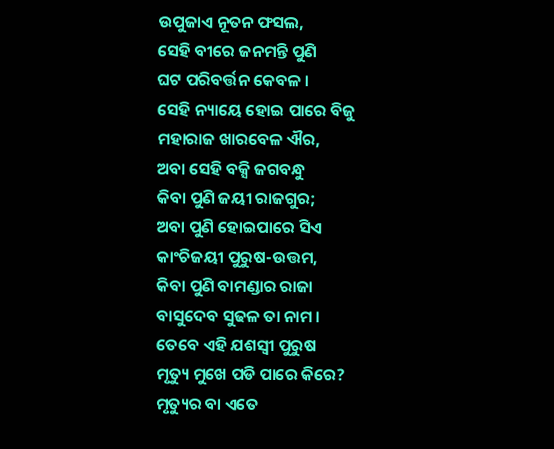ଉପୁଜାଏ ନୂତନ ଫସଲ,
ସେହି ବୀରେ ଜନମନ୍ତି ପୁଣି
ଘଟ ପରିବର୍ତ୍ତନ କେବଳ ।
ସେହି ନ୍ୟାୟେ ହୋଇ ପାରେ ବିଜୁ
ମହାରାଜ ଖାରବେଳ ଐର,
ଅବା ସେହି ବକ୍ସି ଜଗବନ୍ଧୁ
କିବା ପୁଣି ଜୟୀ ରାଜଗୁର;
ଅବା ପୁଣି ହୋଇପାରେ ସିଏ
କାଂଚିଜୟୀ ପୁରୁଷ-ଉତ୍ତମ,
କିବା ପୁଣି ବାମଣ୍ଡାର ରାଜା
ବାସୁଦେବ ସୁଢଳ ତା ନାମ ।
ତେବେ ଏହି ଯଶସ୍ବୀ ପୁରୁଷ
ମୃତ୍ୟୁ ମୁଖେ ପଡି ପାରେ କିରେ?
ମୃତ୍ୟୁର ବା ଏତେ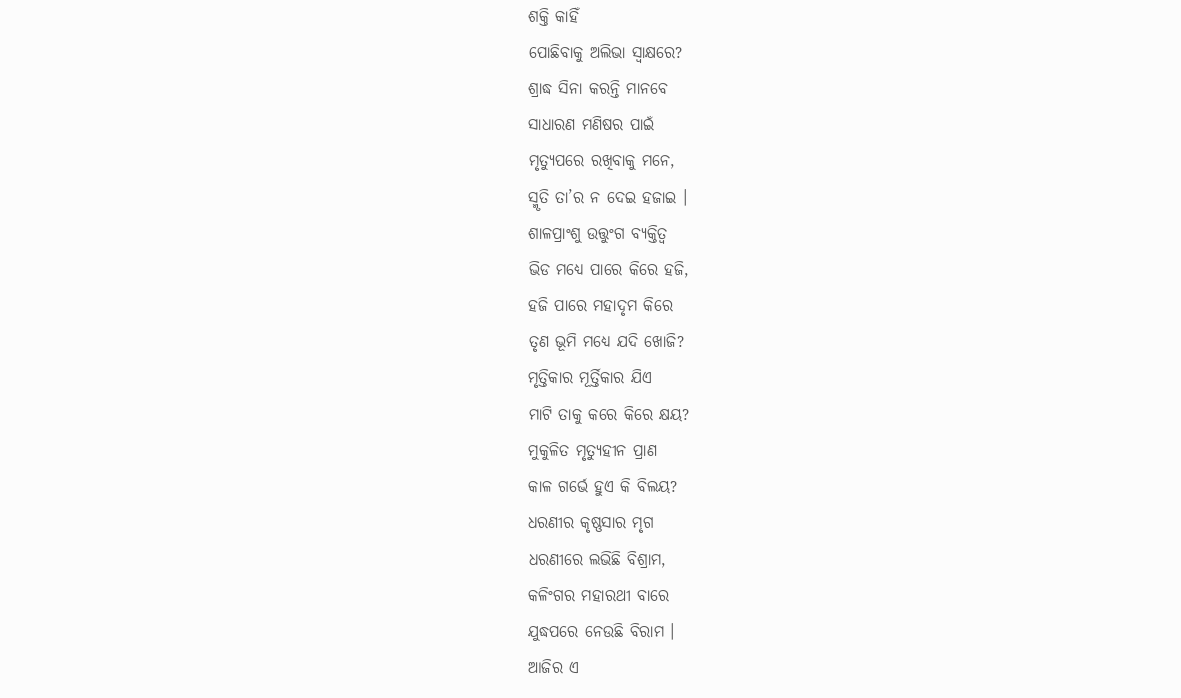ଶକ୍ତି କାହିଁ
ପୋଛିବାକୁ ଅଲିଭା ସ୍ବାକ୍ଷରେ?
ଶ୍ରାଦ୍ଧ ସିନା କରନ୍ତି ମାନବେ
ସାଧାରଣ ମଣିଷର ପାଇଁ
ମୃତ୍ୟୁପରେ ରଖିବାକୁ ମନେ,
ସ୍ମୃତି ତା’ର ନ ଦେଇ ହଜାଇ ।
ଶାଳପ୍ରାଂଶୁ ଉତ୍ତୁଂଗ ବ୍ୟକ୍ତିତ୍ବ
ଭିଡ ମଧ୍ୟେ ପାରେ କିରେ ହଜି,
ହଜି ପାରେ ମହାଦୃମ କିରେ
ତୃଣ ଭୂମି ମଧ୍ୟେ ଯଦି ଖୋଜି?
ମୃତ୍ତିକାର ମୂର୍ତ୍ତିକାର ଯିଏ
ମାଟି ତାକୁ କରେ କିରେ କ୍ଷୟ?
ମୁକୁଳିତ ମୃତ୍ୟୁହୀନ ପ୍ରାଣ
କାଳ ଗର୍ଭେ ହୁଏ କି ବିଲୟ?
ଧରଣୀର କୃଷ୍ଣସାର ମୃଗ
ଧରଣୀରେ ଲଭିଛି ବିଶ୍ରାମ,
କଳିଂଗର ମହାରଥୀ ବାରେ
ଯୁଦ୍ଧପରେ ନେଉଛି ବିରାମ ।
ଆଜିର ଏ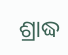ଶ୍ରାଦ୍ଧ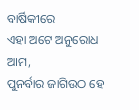ବାର୍ଷିକୀରେ
ଏହା ଅଟେ ଅନୁରୋଧ ଆମ,
ପୁନର୍ବାର ଜାଗିଉଠ ହେ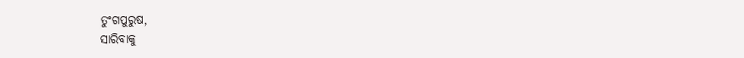ତୁଂଗପୁରୁଷ,
ସାରିବାକୁ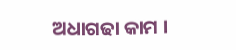ଅଧାଗଢା କାମ ।